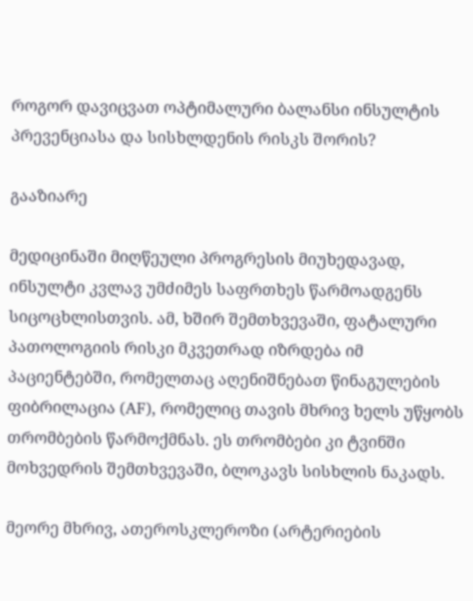როგორ დავიცვათ ოპტიმალური ბალანსი ინსულტის პრევენციასა და სისხლდენის რისკს შორის?

გააზიარე

მედიცინაში მიღწეული პროგრესის მიუხედავად, ინსულტი კვლავ უმძიმეს საფრთხეს წარმოადგენს სიცოცხლისთვის. ამ, ხშირ შემთხვევაში, ფატალური პათოლოგიის რისკი მკვეთრად იზრდება იმ პაციენტებში, რომელთაც აღენიშნებათ წინაგულების ფიბრილაცია (AF), რომელიც თავის მხრივ ხელს უწყობს თრომბების წარმოქმნას. ეს თრომბები კი ტვინში მოხვედრის შემთხვევაში, ბლოკავს სისხლის ნაკადს.

მეორე მხრივ, ათეროსკლეროზი (არტერიების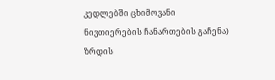კედლებში ცხიმოვანი ნივთიერების ჩანართების გაჩენა) ზრდის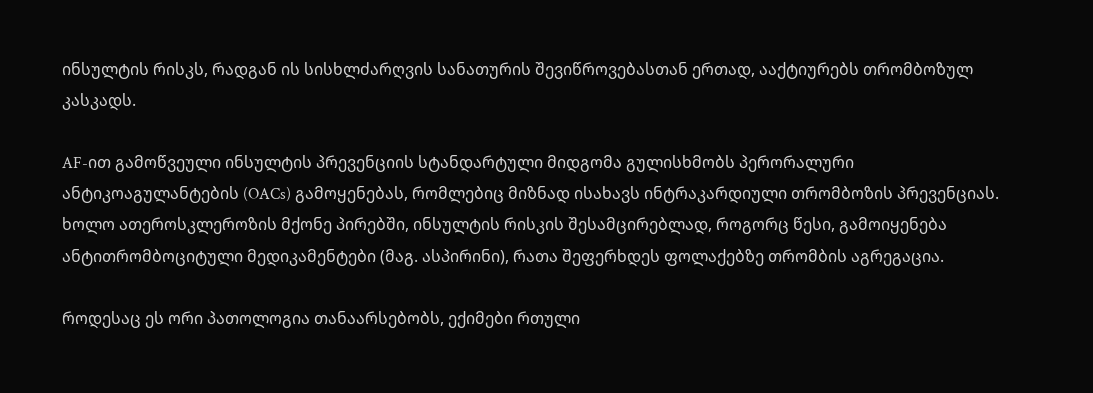ინსულტის რისკს, რადგან ის სისხლძარღვის სანათურის შევიწროვებასთან ერთად, ააქტიურებს თრომბოზულ კასკადს.

AF-ით გამოწვეული ინსულტის პრევენციის სტანდარტული მიდგომა გულისხმობს პერორალური ანტიკოაგულანტების (OACs) გამოყენებას, რომლებიც მიზნად ისახავს ინტრაკარდიული თრომბოზის პრევენციას. ხოლო ათეროსკლეროზის მქონე პირებში, ინსულტის რისკის შესამცირებლად, როგორც წესი, გამოიყენება ანტითრომბოციტული მედიკამენტები (მაგ. ასპირინი), რათა შეფერხდეს ფოლაქებზე თრომბის აგრეგაცია.

როდესაც ეს ორი პათოლოგია თანაარსებობს, ექიმები რთული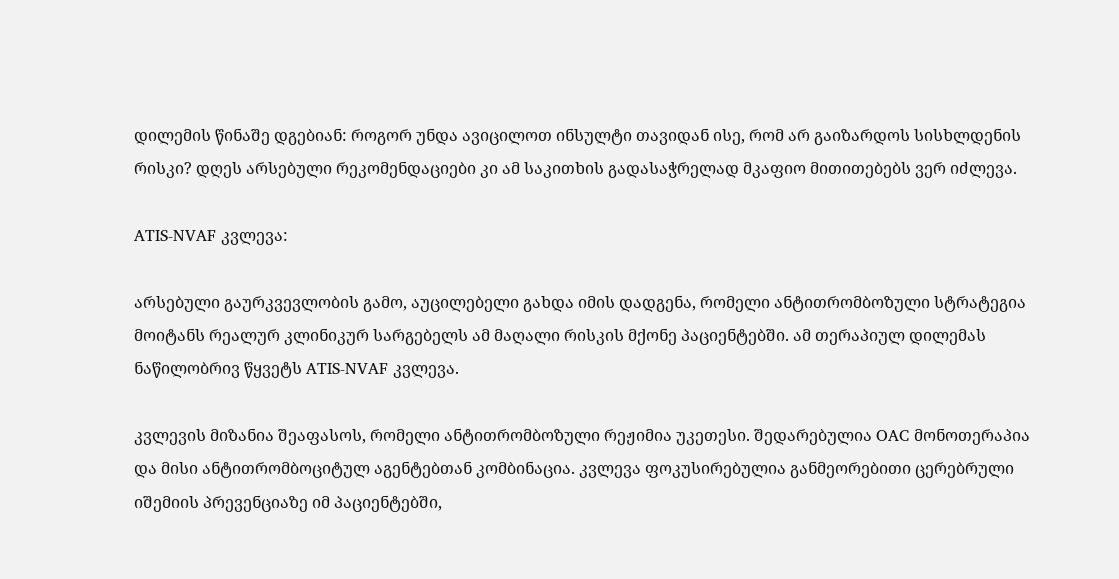დილემის წინაშე დგებიან: როგორ უნდა ავიცილოთ ინსულტი თავიდან ისე, რომ არ გაიზარდოს სისხლდენის რისკი? დღეს არსებული რეკომენდაციები კი ამ საკითხის გადასაჭრელად მკაფიო მითითებებს ვერ იძლევა.

ATIS-NVAF კვლევა:

არსებული გაურკვევლობის გამო, აუცილებელი გახდა იმის დადგენა, რომელი ანტითრომბოზული სტრატეგია მოიტანს რეალურ კლინიკურ სარგებელს ამ მაღალი რისკის მქონე პაციენტებში. ამ თერაპიულ დილემას ნაწილობრივ წყვეტს ATIS-NVAF კვლევა.

კვლევის მიზანია შეაფასოს, რომელი ანტითრომბოზული რეჟიმია უკეთესი. შედარებულია OAC მონოთერაპია და მისი ანტითრომბოციტულ აგენტებთან კომბინაცია. კვლევა ფოკუსირებულია განმეორებითი ცერებრული იშემიის პრევენციაზე იმ პაციენტებში,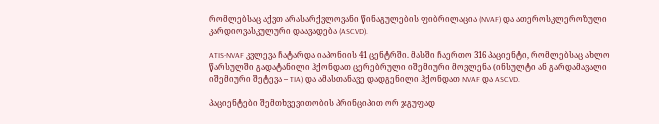რომლებსაც აქვთ არასარქვლოვანი წინაგულების ფიბრილაცია (NVAF) და ათეროსკლეროზული კარდიოვასკულური დაავადება (ASCVD).

ATIS-NVAF კვლევა ჩატარდა იაპონიის 41 ცენტრში. მასში ჩაერთო 316 პაციენტი, რომლებსაც ახლო წარსულში გადატანილი ჰქონდათ ცერებრული იშემიური მოვლენა (ინსულტი ან გარდამავალი იშემიური შეტევა – TIA) და ამასთანავე დადგენილი ჰქონდათ NVAF და ASCVD.

პაციენტები შემთხვევითობის პრინციპით ორ ჯგუფად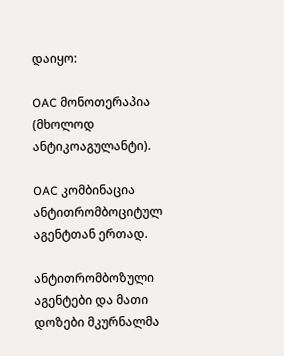დაიყო:

OAC მონოთერაპია (მხოლოდ ანტიკოაგულანტი).

OAC კომბინაცია ანტითრომბოციტულ აგენტთან ერთად.

ანტითრომბოზული აგენტები და მათი დოზები მკურნალმა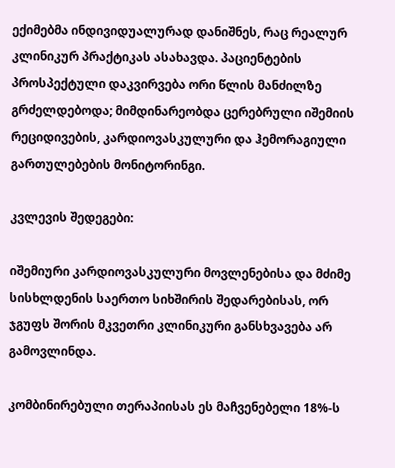ექიმებმა ინდივიდუალურად დანიშნეს, რაც რეალურ კლინიკურ პრაქტიკას ასახავდა. პაციენტების პროსპექტული დაკვირვება ორი წლის მანძილზე გრძელდებოდა; მიმდინარეობდა ცერებრული იშემიის რეციდივების, კარდიოვასკულური და ჰემორაგიული გართულებების მონიტორინგი.

კვლევის შედეგები:

იშემიური კარდიოვასკულური მოვლენებისა და მძიმე სისხლდენის საერთო სიხშირის შედარებისას, ორ ჯგუფს შორის მკვეთრი კლინიკური განსხვავება არ გამოვლინდა.

კომბინირებული თერაპიისას ეს მაჩვენებელი 18%-ს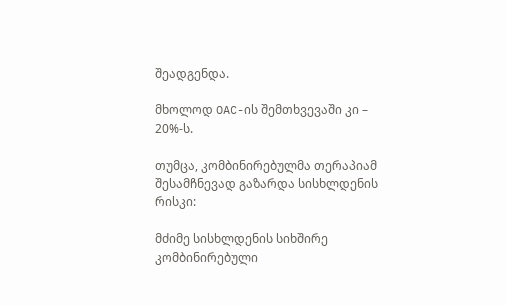შეადგენდა.

მხოლოდ OAC-ის შემთხვევაში კი – 20%-ს.

თუმცა, კომბინირებულმა თერაპიამ შესამჩნევად გაზარდა სისხლდენის რისკი:

მძიმე სისხლდენის სიხშირე კომბინირებული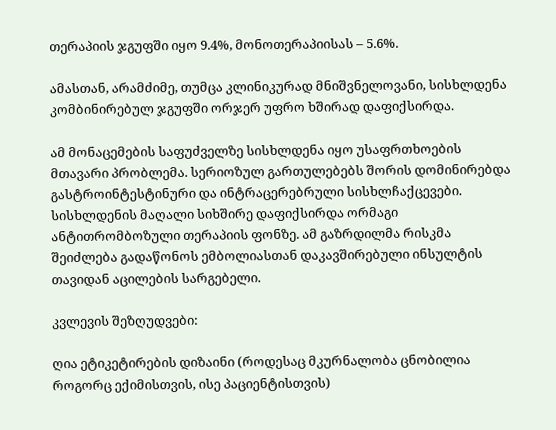თერაპიის ჯგუფში იყო 9.4%, მონოთერაპიისას – 5.6%.

ამასთან, არამძიმე, თუმცა კლინიკურად მნიშვნელოვანი, სისხლდენა კომბინირებულ ჯგუფში ორჯერ უფრო ხშირად დაფიქსირდა.

ამ მონაცემების საფუძველზე სისხლდენა იყო უსაფრთხოების მთავარი პრობლემა. სერიოზულ გართულებებს შორის დომინირებდა გასტროინტესტინური და ინტრაცერებრული სისხლჩაქცევები. სისხლდენის მაღალი სიხშირე დაფიქსირდა ორმაგი ანტითრომბოზული თერაპიის ფონზე. ამ გაზრდილმა რისკმა შეიძლება გადაწონოს ემბოლიასთან დაკავშირებული ინსულტის თავიდან აცილების სარგებელი.

კვლევის შეზღუდვები:

ღია ეტიკეტირების დიზაინი (როდესაც მკურნალობა ცნობილია როგორც ექიმისთვის, ისე პაციენტისთვის)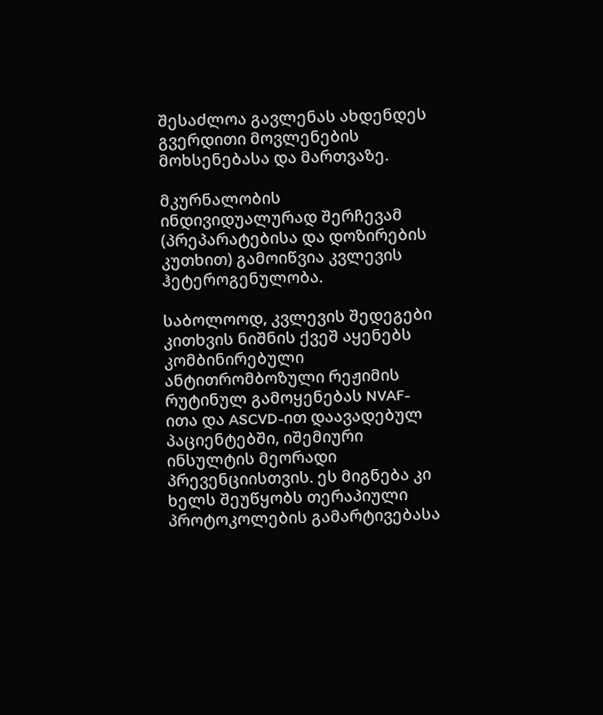შესაძლოა გავლენას ახდენდეს გვერდითი მოვლენების მოხსენებასა და მართვაზე.

მკურნალობის ინდივიდუალურად შერჩევამ (პრეპარატებისა და დოზირების კუთხით) გამოიწვია კვლევის ჰეტეროგენულობა.

საბოლოოდ, კვლევის შედეგები კითხვის ნიშნის ქვეშ აყენებს კომბინირებული ანტითრომბოზული რეჟიმის რუტინულ გამოყენებას NVAF-ითა და ASCVD-ით დაავადებულ პაციენტებში, იშემიური ინსულტის მეორადი პრევენციისთვის. ეს მიგნება კი ხელს შეუწყობს თერაპიული პროტოკოლების გამარტივებასა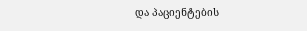და პაციენტების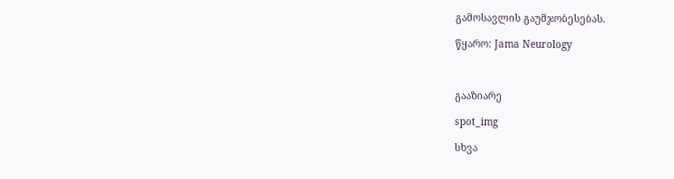გამოსავლის გაუმჯობესებას.

წყარო: Jama Neurology



გააზიარე

spot_img

სხვა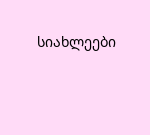სიახლეები